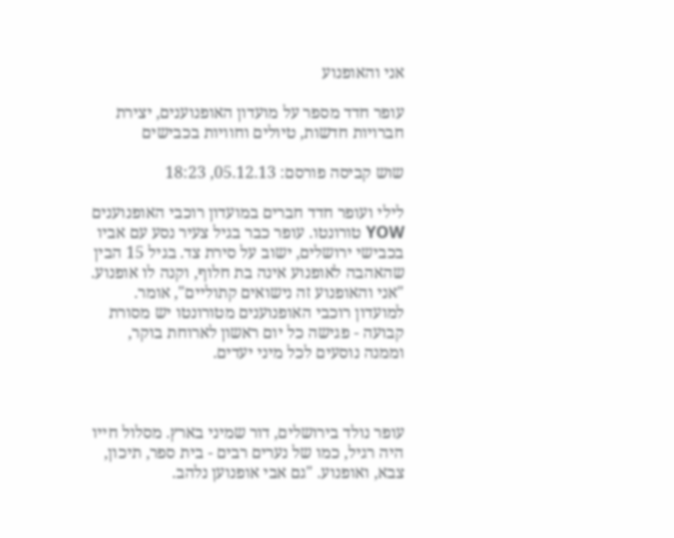אני והאופנוע

עופר חדד מספר על מועדון האופנוענים, יצירת חברויות חדשות, טיולים וחוויות בכבישים

שוש קביסה פורסם: 05.12.13, 18:23

לילי ועופר חדד חברים במועדון רוכבי האופנוענים YOW טורונטו. עופר כבר בגיל צעיר נסע עם אביו בכבישי ירושלים, ישוב על סירת צד. בגיל 15 הבין שהאהבה לאופנוע אינה בת חלוף, וקנה לו אופנוע. "אני והאופנוע זה נישואים קתוליים", אומר. למועדון רוכבי האופנוענים מטורונטו יש מסורת קבועה - פגישה כל יום ראשון לארוחת בוקר, וממנה נוסעים לכל מיני יעדים.



עופר נולד בירושלים, דור שמיני בארץ. מסלול חייו היה רגיל, כמו של נערים רבים - בית ספר, תיכון, צבא, ואופנוע. "גם אבי אופנוען נלהב.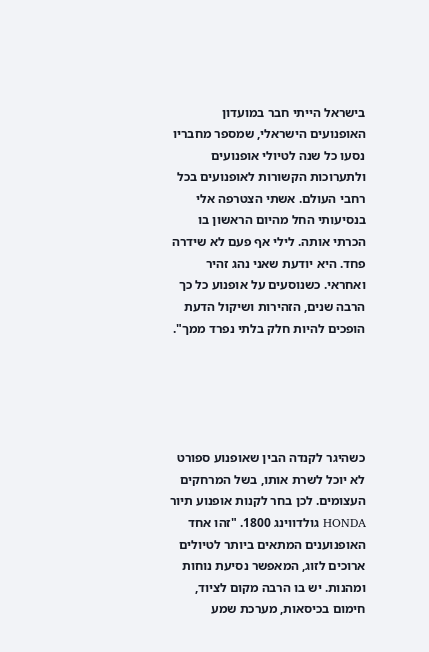בישראל הייתי חבר במועדון האופנועים הישראלי, שמספר מחבריו נסעו כל שנה לטיולי אופנועים ולתערוכות הקשורות לאופנועים בכל רחבי העולם. אשתי הצטרפה אלי בנסיעותי החל מהיום הראשון בו הכרתי אותה. לילי אף פעם לא שידרה פחד. היא יודעת שאני נהג זהיר ואחראי. כשנוסעים על אופנוע כל כך הרבה שנים, הזהירות ושיקול הדעת הופכים להיות חלק בלתי נפרד ממך".





כשהיגר לקנדה הבין שאופנוע ספורט לא יוכל לשרת אותו, בשל המרחקים העצומים. לכן בחר לקנות אופנוע תיור HONDA גולדווינג 1800. "זהו אחד האופנוענים המתאים ביותר לטיולים ארוכים לזוג, המאפשר נסיעת נוחות ומהנות. יש בו הרבה מקום לציוד, חימום בכיסאות, מערכת שמע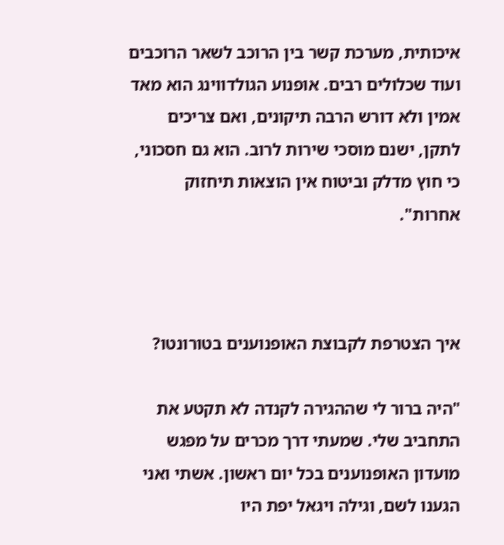איכותית, מערכת קשר בין הרוכב לשאר הרוכבים ועוד שכלולים רבים. אופנוע הגולדווינג הוא מאד אמין ולא דורש הרבה תיקונים, ואם צריכים לתקן, ישנם מוסכי שירות לרוב. הוא גם חסכוני, כי חוץ מדלק וביטוח אין הוצאות תיחזוק אחרות".



איך הצטרפת לקבוצת האופנוענים בטורונטו?

"היה ברור לי שההגירה לקנדה לא תקטע את התחביב שלי. שמעתי דרך מכרים על מפגש מועדון האופנוענים בכל יום ראשון. אשתי ואני הגענו לשם, וגילה ויגאל יפת היו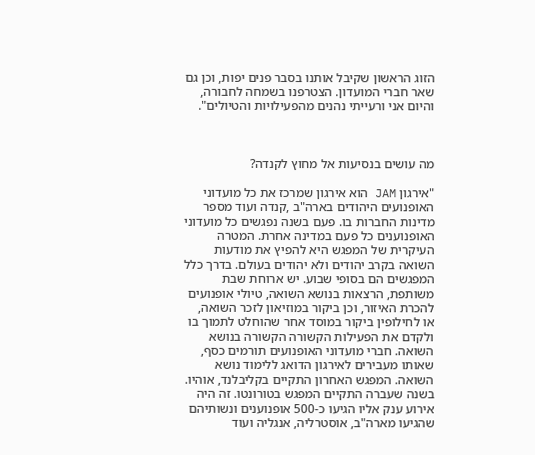הזוג הראשון שקיבל אותנו בסבר פנים יפות, וכן גם שאר חברי המועדון. הצטרפנו בשמחה לחבורה, והיום אני ורעייתי נהנים מהפעילויות והטיולים".



מה עושים בנסיעות אל מחוץ לקנדה?

"אירגון JAM הוא אירגון שמרכז את כל מועדוני האופנועים היהודים בארה"ב ,קנדה ועוד מספר מדינות החברות בו. פעם בשנה נפגשים כל מועדוני האופנוענים כל פעם במדינה אחרת. המטרה העיקרית של המפגש היא להפיץ את מודעות השואה בקרב יהודים ולא יהודים בעולם. בדרך כלל המפגשים הם בסופי שבוע. יש ארוחת שבת משותפת, הרצאות בנושא השואה, טיולי אופנועים להכרת האיזור, וכן ביקור במוזיאון לזכר השואה, או לחילופין ביקור במוסד אחר שהוחלט לתמוך בו ולקדם את הפעילות הקשורה הקשורה בנושא השואה. חברי מועדוני האופנועים תורמים כסף, שאותו מעבירים לאירגון הדואג ללימוד נושא השואה. המפגש האחרון התקיים בקליבלנד, אוהיו. בשנה שעברה התקיים המפגש בטורונטו. זה היה אירוע ענק אליו הגיעו כ-500 אופנוענים ונשותיהם שהגיעו מארה"ב, אוסטרליה, אנגליה ועוד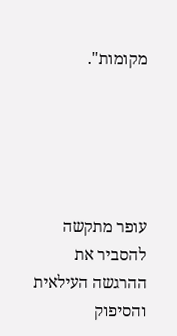מקומות".





עופר מתקשה להסביר את ההרגשה העילאית והסיפוק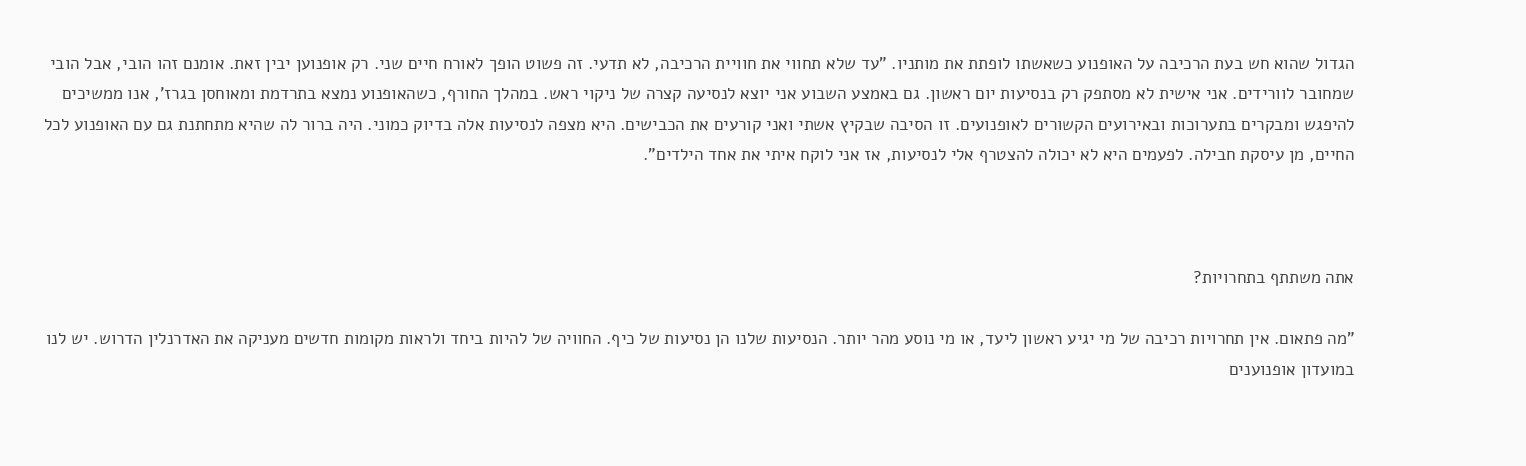הגדול שהוא חש בעת הרכיבה על האופנוע כשאשתו לופתת את מותניו. "עד שלא תחווי את חוויית הרכיבה, לא תדעי. זה פשוט הופך לאורח חיים שני. רק אופנוען יבין זאת. אומנם זהו הובי, אבל הובי שמחובר לוורידים. אני אישית לא מסתפק רק בנסיעות יום ראשון. גם באמצע השבוע אני יוצא לנסיעה קצרה של ניקוי ראש. במהלך החורף, כשהאופנוע נמצא בתרדמת ומאוחסן בגרז', אנו ממשיכים להיפגש ומבקרים בתערוכות ובאירועים הקשורים לאופנועים. זו הסיבה שבקיץ אשתי ואני קורעים את הכבישים. היא מצפה לנסיעות אלה בדיוק כמוני. היה ברור לה שהיא מתחתנת גם עם האופנוע לכל החיים, מן עיסקת חבילה. לפעמים היא לא יכולה להצטרף אלי לנסיעות, אז אני לוקח איתי את אחד הילדים".



אתה משתתף בתחרויות?

"מה פתאום. אין תחרויות רכיבה של מי יגיע ראשון ליעד, או מי נוסע מהר יותר. הנסיעות שלנו הן נסיעות של כיף. החוויה של להיות ביחד ולראות מקומות חדשים מעניקה את האדרנלין הדרוש. יש לנו במועדון אופנוענים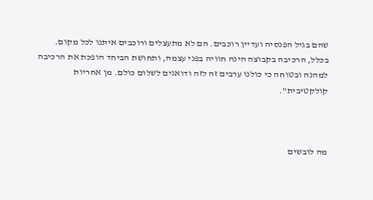שהם בגיל הפנסיה ועדיין רוכבים. הם לא מתעצלים ורוכבים איתנו לכל מקום. בכלל, הרכיבה בקבוצה הינה חוויה בפני עצמה, ותחושת הביחד הופכת את הרכיבה למהנה ובטוחה כי כולנו ערבים זה לזה ודואגים לשלום כולם. מן אחריות קולקטיבית".



מה לובשים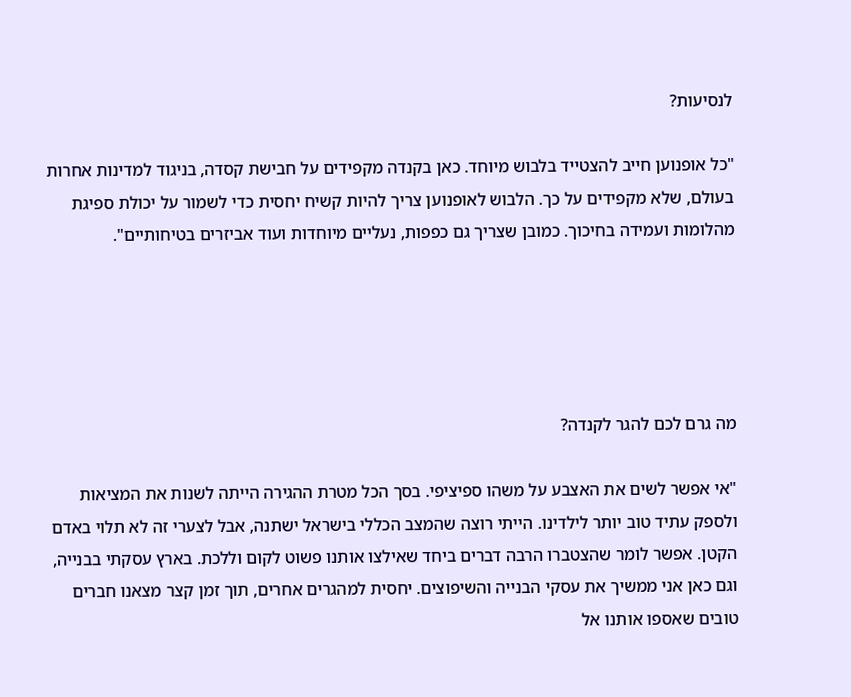לנסיעות?

"כל אופנוען חייב להצטייד בלבוש מיוחד. כאן בקנדה מקפידים על חבישת קסדה, בניגוד למדינות אחרות בעולם, שלא מקפידים על כך. הלבוש לאופנוען צריך להיות קשיח יחסית כדי לשמור על יכולת ספיגת מהלומות ועמידה בחיכוך. כמובן שצריך גם כפפות, נעליים מיוחדות ועוד אביזרים בטיחותיים".





מה גרם לכם להגר לקנדה?

"אי אפשר לשים את האצבע על משהו ספיציפי. בסך הכל מטרת ההגירה הייתה לשנות את המציאות ולספק עתיד טוב יותר לילדינו. הייתי רוצה שהמצב הכללי בישראל ישתנה, אבל לצערי זה לא תלוי באדם הקטן. אפשר לומר שהצטברו הרבה דברים ביחד שאילצו אותנו פשוט לקום וללכת. בארץ עסקתי בבנייה, וגם כאן אני ממשיך את עסקי הבנייה והשיפוצים. יחסית למהגרים אחרים, תוך זמן קצר מצאנו חברים טובים שאספו אותנו אל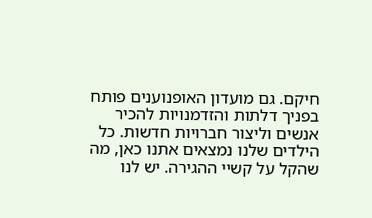חיקם. גם מועדון האופנוענים פותח בפניך דלתות והזדמנויות להכיר אנשים וליצור חברויות חדשות. כל הילדים שלנו נמצאים אתנו כאן, מה שהקל על קשיי ההגירה. יש לנו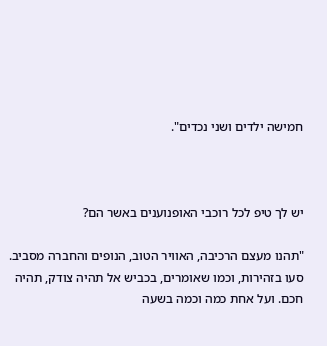חמישה ילדים ושני נכדים".



יש לך טיפ לכל רוכבי האופנוענים באשר הם?

"תהנו מעצם הרכיבה, האוויר הטוב, הנופים והחברה מסביב. סעו בזהירות, וכמו שאומרים, בכביש אל תהיה צודק, תהיה חכם. ועל אחת כמה וכמה בשעה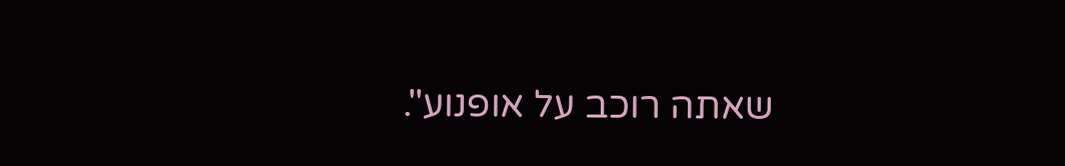שאתה רוכב על אופנוע".